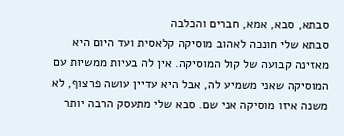סבתא, סבא, אמא, חברים והכלבה
סבתא שלי חונכה לאהוב מוסיקה קלאסית ועד היום היא מאזינה קבועה של קול המוסיקה. אין לה בעיות ממשיות עם המוסיקה שאני משמיע לה, אבל היא עדיין עושה פרצוף, לא משנה איזו מוסיקה אני שם. סבא שלי מתעסק הרבה יותר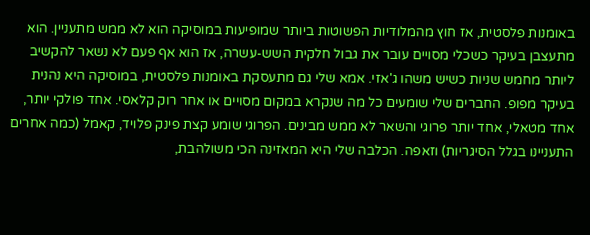באומנות פלסטית, אז חוץ מהמלודיות הפשוטות ביותר שמופיעות במוסיקה הוא לא ממש מתעניין. הוא מתעצבן בעיקר כשכלי מסויים עובר את גבול חלקית השש-עשרה, אז הוא אף פעם לא נשאר להקשיב ליותר מחמש שניות כשיש משהו ג'אזי. אמא שלי גם מתעסקת באומנות פלסטית, במוסיקה היא נהנית בעיקר מפופ. החברים שלי שומעים כל מה שנקרא במקום מסויים או אחר רוק קלאסי. אחד פולקי יותר, אחד מטאלי, אחד יותר פרוגי והשאר לא ממש מבינים. הפרוגי שומע קצת פינק פלויד, קאמל (כמה אחרים התעניינו בגלל הסיגריות) וזאפה. הכלבה שלי היא המאזינה הכי משולהבת,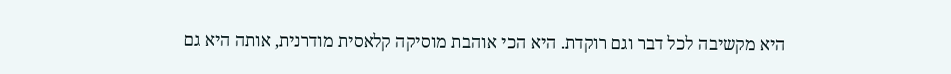היא מקשיבה לכל דבר וגם רוקדת. היא הכי אוהבת מוסיקה קלאסית מודרנית, אותה היא גם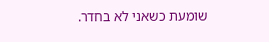שומעת כשאני לא בחדר.